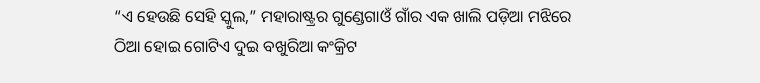“ଏ ହେଉଛି ସେହି ସ୍କୁଲ,” ମହାରାଷ୍ଟ୍ରର ଗୁଣ୍ଡେଗାଓଁ ଗାଁର ଏକ ଖାଲି ପଡ଼ିଆ ମଝିରେ ଠିଆ ହୋଇ ଗୋଟିଏ ଦୁଇ ବଖୁରିଆ କଂକ୍ରିଟ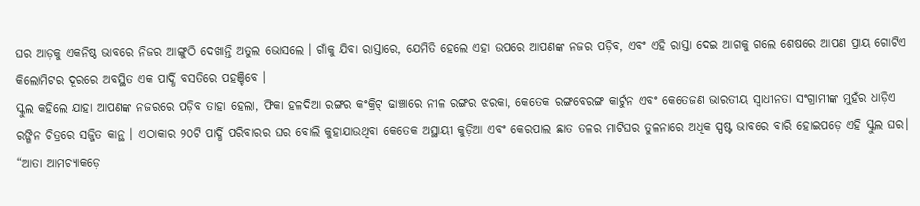ଘର ଆଡ଼କୁ ଏକନିଷ୍ଠ ଭାବରେ ନିଜର ଆଙ୍ଗୁଠି ଦେଖାନ୍ତି ଅତୁଲ ଭୋସଲେ । ଗାଁକୁ ଯିବା ରାସ୍ତାରେ, ଯେମିତି ହେଲେ ଏହା ଉପରେ ଆପଣଙ୍କ ନଜର ପଡ଼ିବ, ଏବଂ ଏହି ରାସ୍ତା ଦେଇ ଆଗକୁ ଗଲେ ଶେଷରେ ଆପଣ ପ୍ରାୟ ଗୋଟିଏ କିଲୋମିଟର ଦୂରରେ ଅବସ୍ଥିତ ଏକ ପାର୍ଦ୍ଧି ବସତିରେ ପହଞ୍ଚିବେ ।
ସ୍କୁଲ କହିଲେ ଯାହା ଆପଣଙ୍କ ନଜରରେ ପଡ଼ିବ ତାହା ହେଲା, ଫିକା ହଳଦିଆ ରଙ୍ଗର କଂକ୍ରିଟ୍ ଢାଞ୍ଚାରେ ନୀଳ ରଙ୍ଗର ଝରକା, କେତେକ ରଙ୍ଗବେରଙ୍ଗ କାର୍ଟୁନ ଏବଂ କେତେଜଣ ଭାରତୀୟ ସ୍ୱାଧୀନତା ସଂଗ୍ରାମୀଙ୍କ ମୁହଁର ଧାଡ଼ିଏ ରଙ୍ଗିନ ଚିତ୍ରରେ ସଜ୍ଜିତ କାନ୍ଥ । ଏଠାକାର ୨୦ଟି ପାର୍ଦ୍ଧି ପରିବାରର ଘର ବୋଲି କୁହାଯାଉଥିବା କେତେକ ଅସ୍ଥାୟୀ କୁଡ଼ିଆ ଏବଂ କେରପାଲ ଛାତ ତଳର ମାଟିଘର ତୁଳନାରେ ଅଧିକ ସ୍ପଷ୍ଟ ଭାବରେ ବାରି ହୋଇପଡ଼େ ଏହି ସ୍କୁଲ ଘର।
“ଆତା ଆମଚ୍ୟାକଡ଼େ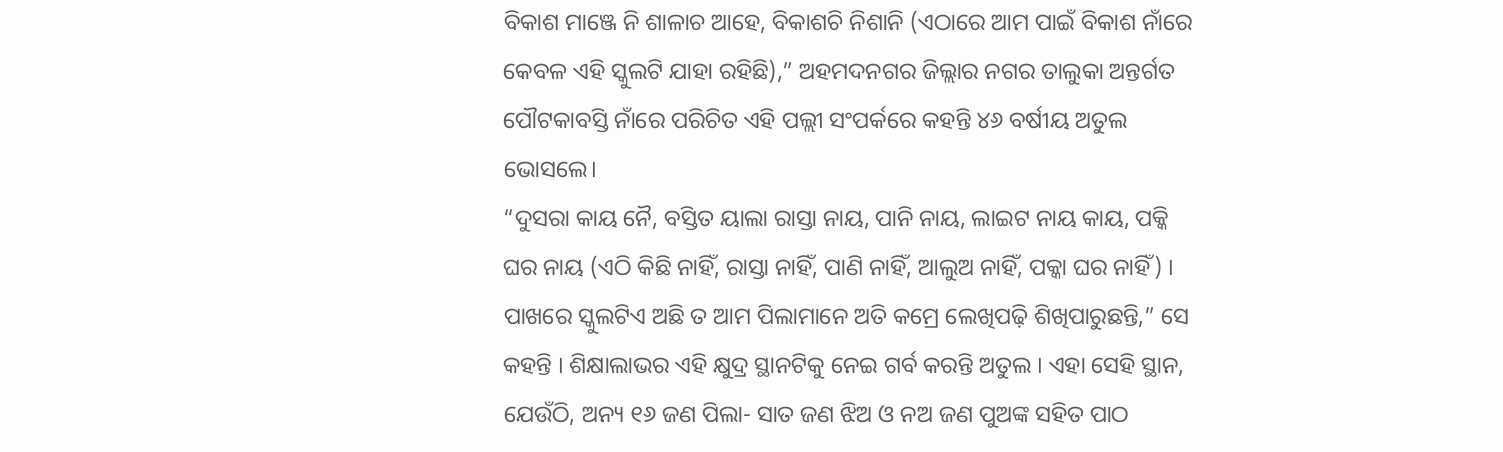ବିକାଶ ମାଞ୍ଜେ ନି ଶାଳାଚ ଆହେ, ବିକାଶଚି ନିଶାନି (ଏଠାରେ ଆମ ପାଇଁ ବିକାଶ ନାଁରେ କେବଳ ଏହି ସ୍କୁଲଟି ଯାହା ରହିଛି),” ଅହମଦନଗର ଜିଲ୍ଲାର ନଗର ତାଲୁକା ଅନ୍ତର୍ଗତ ପୌଟକାବସ୍ତି ନାଁରେ ପରିଚିତ ଏହି ପଲ୍ଲୀ ସଂପର୍କରେ କହନ୍ତି ୪୬ ବର୍ଷୀୟ ଅତୁଲ ଭୋସଲେ।
“ଦୁସରା କାୟ ନୈ, ବସ୍ତିତ ୟାଲା ରାସ୍ତା ନାୟ, ପାନି ନାୟ, ଲାଇଟ ନାୟ କାୟ, ପକ୍କି ଘର ନାୟ (ଏଠି କିଛି ନାହିଁ, ରାସ୍ତା ନାହିଁ, ପାଣି ନାହିଁ, ଆଲୁଅ ନାହିଁ, ପକ୍କା ଘର ନାହିଁ) । ପାଖରେ ସ୍କୁଲଟିଏ ଅଛି ତ ଆମ ପିଲାମାନେ ଅତି କମ୍ରେ ଲେଖିପଢ଼ି ଶିଖିପାରୁଛନ୍ତି,” ସେ କହନ୍ତି । ଶିକ୍ଷାଲାଭର ଏହି କ୍ଷୁଦ୍ର ସ୍ଥାନଟିକୁ ନେଇ ଗର୍ବ କରନ୍ତି ଅତୁଲ । ଏହା ସେହି ସ୍ଥାନ, ଯେଉଁଠି, ଅନ୍ୟ ୧୬ ଜଣ ପିଲା- ସାତ ଜଣ ଝିଅ ଓ ନଅ ଜଣ ପୁଅଙ୍କ ସହିତ ପାଠ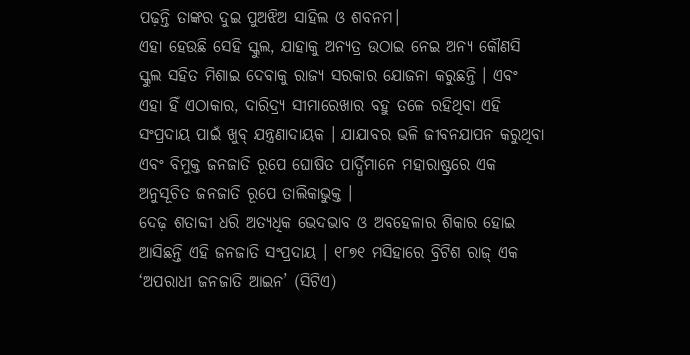ପଢ଼ନ୍ତି ତାଙ୍କର ଦୁଇ ପୁଅଝିଅ ସାହିଲ ଓ ଶବନମ।
ଏହା ହେଉଛି ସେହି ସ୍କୁଲ, ଯାହାକୁ ଅନ୍ୟତ୍ର ଉଠାଇ ନେଇ ଅନ୍ୟ କୌଣସି ସ୍କୁଲ ସହିତ ମିଶାଇ ଦେବାକୁ ରାଜ୍ୟ ସରକାର ଯୋଜନା କରୁଛନ୍ତି । ଏବଂ ଏହା ହିଁ ଏଠାକାର, ଦାରିଦ୍ର୍ୟ ସୀମାରେଖାର ବହୁ ତଳେ ରହିଥିବା ଏହି ସଂପ୍ରଦାୟ ପାଇଁ ଖୁବ୍ ଯନ୍ତ୍ରଣାଦାୟକ । ଯାଯାବର ଭଳି ଜୀବନଯାପନ କରୁଥିବା ଏବଂ ବିମୁକ୍ତ ଜନଜାତି ରୂପେ ଘୋଷିତ ପାର୍ଦ୍ଧିମାନେ ମହାରାଷ୍ଟ୍ରରେ ଏକ ଅନୁସୂଚିତ ଜନଜାତି ରୂପେ ତାଲିକାଭୁକ୍ତ ।
ଦେଢ଼ ଶତାବ୍ଦୀ ଧରି ଅତ୍ୟଧିକ ଭେଦଭାବ ଓ ଅବହେଳାର ଶିକାର ହୋଇ ଆସିଛନ୍ତି ଏହି ଜନଜାତି ସଂପ୍ରଦାୟ । ୧୮୭୧ ମସିହାରେ ବ୍ରିଟିଶ ରାଜ୍ ଏକ ‘ଅପରାଧୀ ଜନଜାତି ଆଇନ’ (ସିଟିଏ)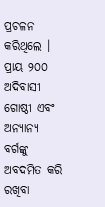ପ୍ରଚଳନ କରିଥିଲେ । ପ୍ରାୟ ୨୦୦ ଅଦିବାସୀ ଗୋଷ୍ଠୀ ଏବଂ ଅନ୍ୟାନ୍ୟ ବର୍ଗଙ୍କୁ ଅବଦମିତ କରି ରଖିବା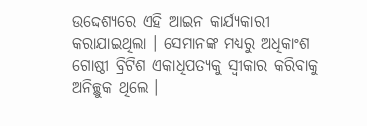ଉଦ୍ଦେଶ୍ୟରେ ଏହି ଆଇନ କାର୍ଯ୍ୟକାରୀ କରାଯାଇଥିଲା । ସେମାନଙ୍କ ମଧ୍ୟରୁ ଅଧିକାଂଶ ଗୋଷ୍ଠୀ ବ୍ରିଟିଶ ଏକାଧିପତ୍ୟକୁ ସ୍ୱୀକାର କରିବାକୁ ଅନିଚ୍ଛୁକ ଥିଲେ ।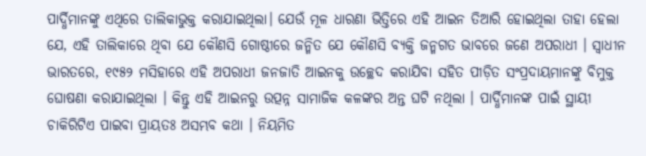ପାର୍ଦ୍ଧିମାନଙ୍କୁ ଏଥିରେ ତାଲିକାଭୁକ୍ତ କରାଯାଇଥିଲା। ଯେଉଁ ମୂଳ ଧାରଣା ଭିତ୍ତିରେ ଏହି ଆଇନ ତିଆରି ହୋଇଥିଲା ତାହା ହେଲା ଯେ, ଏହି ତାଲିକାରେ ଥିବା ଯେ କୌଣସି ଗୋଷ୍ଠୀରେ ଜନ୍ମିତ ଯେ କୌଣସି ବ୍ୟକ୍ତି ଜନ୍ମଗତ ଭାବରେ ଜଣେ ଅପରାଧୀ । ସ୍ୱାଧୀନ ଭାରତରେ, ୧୯୫୨ ମସିହାରେ ଏହି ଅପରାଧୀ ଜନଜାତି ଆଇନକୁ ଉଚ୍ଛେଦ କରାଯିବା ସହିତ ପୀଡ଼ିତ ସଂପ୍ରଦାୟମାନଙ୍କୁ ବିମୁକ୍ତ ଘୋଷଣା କରାଯାଇଥିଲା । କିନ୍ତୁ ଏହି ଆଇନରୁ ଉତ୍ପନ୍ନ ସାମାଜିକ କଳଙ୍କର ଅନ୍ତ ଘଟି ନଥିଲା । ପାର୍ଦ୍ଧିମାନଙ୍କ ପାଇଁ ସ୍ଥାୟୀ ଚାକିରିଟିଏ ପାଇବା ପ୍ରାୟତଃ ଅସମ୍ଭବ କଥା । ନିୟମିତ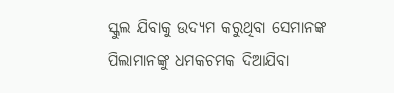ସ୍କୁଲ ଯିବାକୁ ଉଦ୍ୟମ କରୁଥିବା ସେମାନଙ୍କ ପିଲାମାନଙ୍କୁ ଧମକଚମକ ଦିଆଯିବା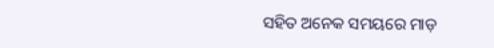ସହିତ ଅନେକ ସମୟରେ ମାଡ଼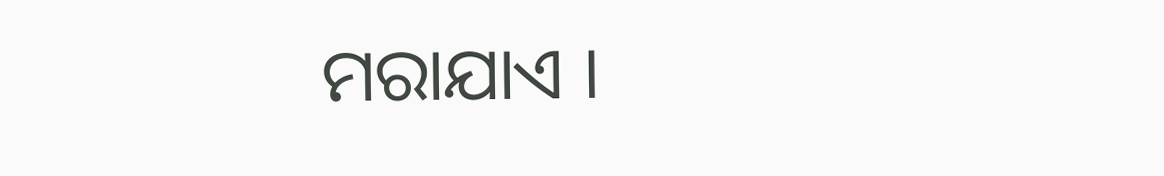ମରାଯାଏ ।